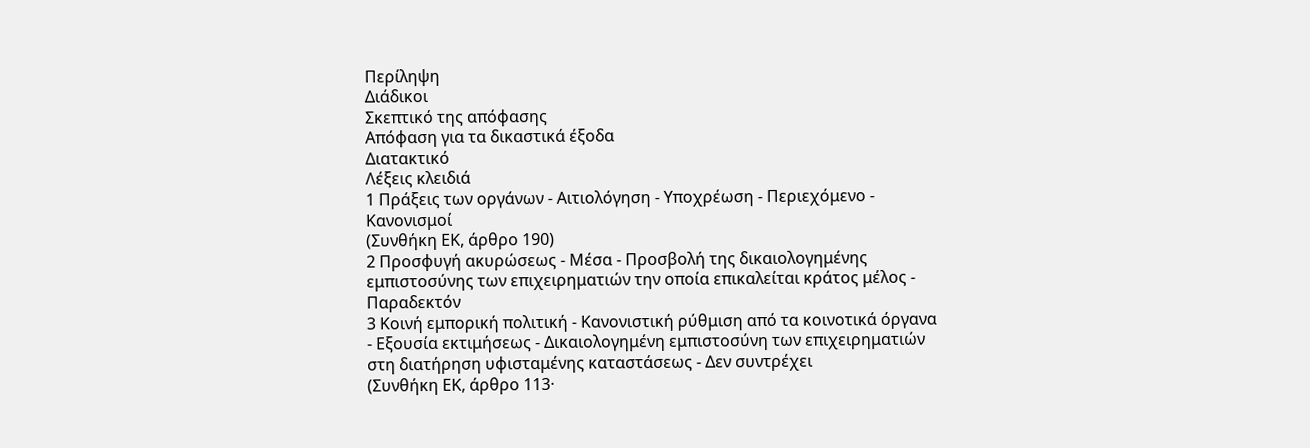Περίληψη
Διάδικοι
Σκεπτικό της απόφασης
Απόφαση για τα δικαστικά έξοδα
Διατακτικό
Λέξεις κλειδιά
1 Πράξεις των οργάνων - Αιτιολόγηση - Υποχρέωση - Περιεχόμενο - Κανονισμοί
(Συνθήκη ΕΚ, άρθρο 190)
2 Προσφυγή ακυρώσεως - Μέσα - Προσβολή της δικαιολογημένης εμπιστοσύνης των επιχειρηματιών την οποία επικαλείται κράτος μέλος - Παραδεκτόν
3 Κοινή εμπορική πολιτική - Κανονιστική ρύθμιση από τα κοινοτικά όργανα - Εξουσία εκτιμήσεως - Δικαιολογημένη εμπιστοσύνη των επιχειρηματιών στη διατήρηση υφισταμένης καταστάσεως - Δεν συντρέχει
(Συνθήκη ΕΚ, άρθρο 113·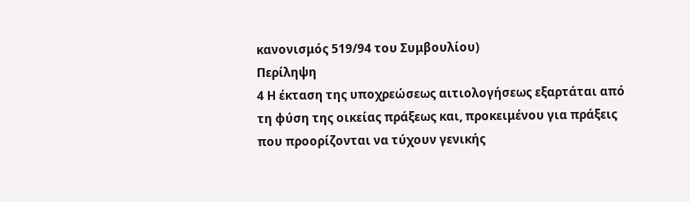κανονισμός 519/94 του Συμβουλίου)
Περίληψη
4 Η έκταση της υποχρεώσεως αιτιολογήσεως εξαρτάται από τη φύση της οικείας πράξεως και, προκειμένου για πράξεις που προορίζονται να τύχουν γενικής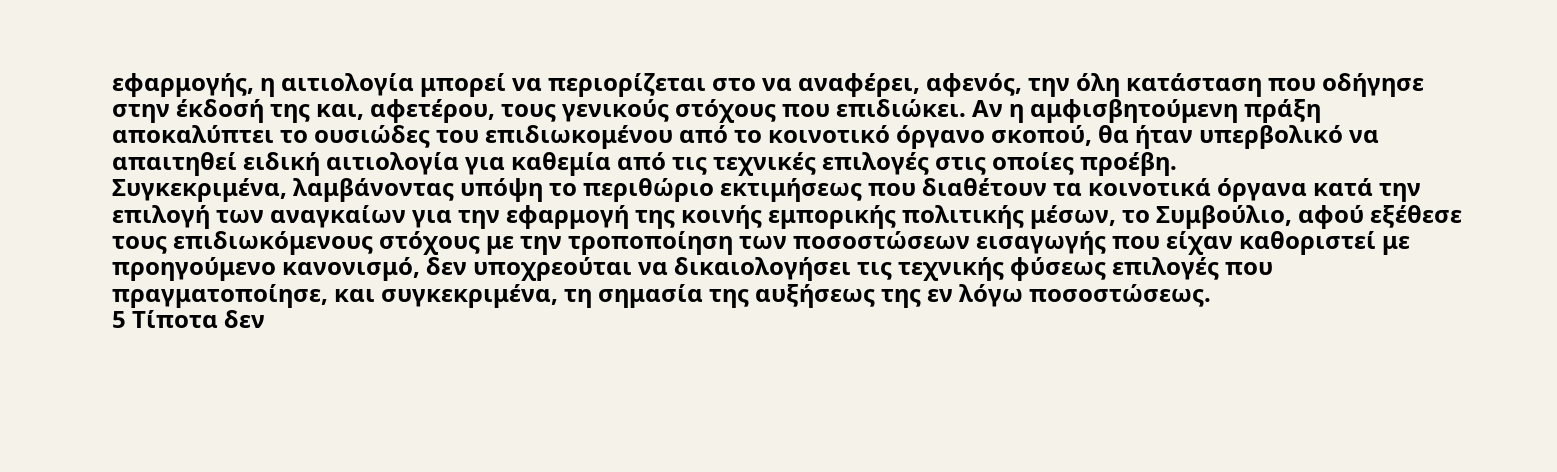εφαρμογής, η αιτιολογία μπορεί να περιορίζεται στο να αναφέρει, αφενός, την όλη κατάσταση που οδήγησε στην έκδοσή της και, αφετέρου, τους γενικούς στόχους που επιδιώκει. Αν η αμφισβητούμενη πράξη αποκαλύπτει το ουσιώδες του επιδιωκομένου από το κοινοτικό όργανο σκοπού, θα ήταν υπερβολικό να απαιτηθεί ειδική αιτιολογία για καθεμία από τις τεχνικές επιλογές στις οποίες προέβη.
Συγκεκριμένα, λαμβάνοντας υπόψη το περιθώριο εκτιμήσεως που διαθέτουν τα κοινοτικά όργανα κατά την επιλογή των αναγκαίων για την εφαρμογή της κοινής εμπορικής πολιτικής μέσων, το Συμβούλιο, αφού εξέθεσε τους επιδιωκόμενους στόχους με την τροποποίηση των ποσοστώσεων εισαγωγής που είχαν καθοριστεί με προηγούμενο κανονισμό, δεν υποχρεούται να δικαιολογήσει τις τεχνικής φύσεως επιλογές που πραγματοποίησε, και συγκεκριμένα, τη σημασία της αυξήσεως της εν λόγω ποσοστώσεως.
5 Τίποτα δεν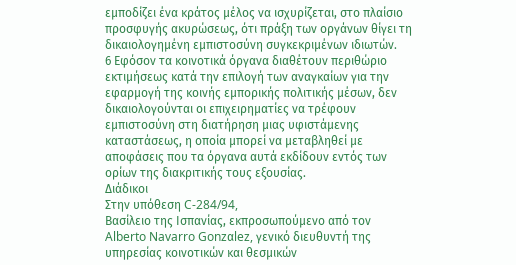εμποδίζει ένα κράτος μέλος να ισχυρίζεται, στο πλαίσιο προσφυγής ακυρώσεως, ότι πράξη των οργάνων θίγει τη δικαιολογημένη εμπιστοσύνη συγκεκριμένων ιδιωτών.
6 Εφόσον τα κοινοτικά όργανα διαθέτουν περιθώριο εκτιμήσεως κατά την επιλογή των αναγκαίων για την εφαρμογή της κοινής εμπορικής πολιτικής μέσων, δεν δικαιολογούνται οι επιχειρηματίες να τρέφουν εμπιστοσύνη στη διατήρηση μιας υφιστάμενης καταστάσεως, η οποία μπορεί να μεταβληθεί με αποφάσεις που τα όργανα αυτά εκδίδουν εντός των ορίων της διακριτικής τους εξουσίας.
Διάδικοι
Στην υπόθεση C-284/94,
Βασίλειο της Ισπανίας, εκπροσωπούμενο από τον Alberto Navarro Gonzαlez, γενικό διευθυντή της υπηρεσίας κοινοτικών και θεσμικών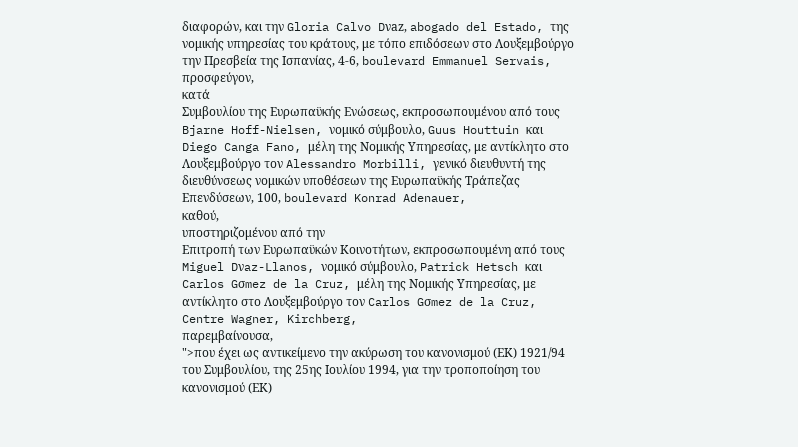διαφορών, και την Gloria Calvo Dνaz, abogado del Estado, της νομικής υπηρεσίας του κράτους, με τόπο επιδόσεων στο Λουξεμβούργο την Πρεσβεία της Ισπανίας, 4-6, boulevard Emmanuel Servais,
προσφεύγον,
κατά
Συμβουλίου της Ευρωπαϋκής Ενώσεως, εκπροσωπουμένου από τους Bjarne Hoff-Nielsen, νομικό σύμβουλο, Guus Houttuin και Diego Canga Fano, μέλη της Νομικής Υπηρεσίας, με αντίκλητο στο Λουξεμβούργο τον Alessandro Morbilli, γενικό διευθυντή της διευθύνσεως νομικών υποθέσεων της Ευρωπαϋκής Τράπεζας Επενδύσεων, 100, boulevard Konrad Adenauer,
καθού,
υποστηριζομένου από την
Επιτροπή των Ευρωπαϋκών Κοινοτήτων, εκπροσωπουμένη από τους Miguel Dνaz-Llanos, νομικό σύμβουλο, Patrick Hetsch και Carlos Gσmez de la Cruz, μέλη της Νομικής Υπηρεσίας, με αντίκλητο στο Λουξεμβούργο τον Carlos Gσmez de la Cruz, Centre Wagner, Kirchberg,
παρεμβαίνουσα,
">που έχει ως αντικείμενο την ακύρωση του κανονισμού (ΕΚ) 1921/94 του Συμβουλίου, της 25ης Ιουλίου 1994, για την τροποποίηση του κανονισμού (ΕΚ)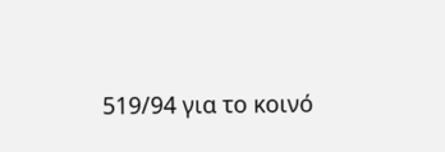519/94 για το κοινό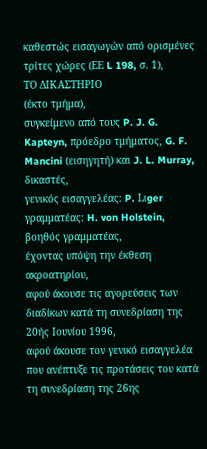καθεστώς εισαγωγών από ορισμένες τρίτες χώρες (ΕΕ L 198, σ. 1),
ΤΟ ΔΙΚΑΣΤΗΡΙΟ
(έκτο τμήμα),
συγκείμενο από τους P. J. G. Kapteyn, πρόεδρο τμήματος, G. F. Mancini (εισηγητή) και J. L. Murray, δικαστές,
γενικός εισαγγελέας: P. Lιger
γραμματέας: H. von Holstein, βοηθός γραμματέας,
έχοντας υπόψη την έκθεση ακροατηρίου,
αφού άκουσε τις αγορεύσεις των διαδίκων κατά τη συνεδρίαση της 20ής Ιουνίου 1996,
αφού άκουσε τον γενικό εισαγγελέα που ανέπτυξε τις προτάσεις του κατά τη συνεδρίαση της 26ης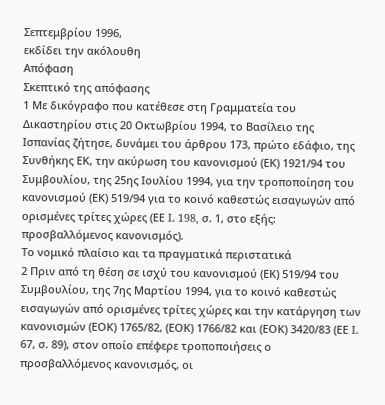Σεπτεμβρίου 1996,
εκδίδει την ακόλουθη
Απόφαση
Σκεπτικό της απόφασης
1 Με δικόγραφο που κατέθεσε στη Γραμματεία του Δικαστηρίου στις 20 Οκτωβρίου 1994, το Βασίλειο της Ισπανίας ζήτησε, δυνάμει του άρθρου 173, πρώτο εδάφιο, της Συνθήκης ΕΚ, την ακύρωση του κανονισμού (ΕΚ) 1921/94 του Συμβουλίου, της 25ης Ιουλίου 1994, για την τροποποίηση του κανονισμού (ΕΚ) 519/94 για το κοινό καθεστώς εισαγωγών από ορισμένες τρίτες χώρες (ΕΕ L 198, σ. 1, στο εξής: προσβαλλόμενος κανονισμός).
Το νομικό πλαίσιο και τα πραγματικά περιστατικά
2 Πριν από τη θέση σε ισχύ του κανονισμού (ΕΚ) 519/94 του Συμβουλίου, της 7ης Μαρτίου 1994, για το κοινό καθεστώς εισαγωγών από ορισμένες τρίτες χώρες και την κατάργηση των κανονισμών (ΕΟΚ) 1765/82, (ΕΟΚ) 1766/82 και (ΕΟΚ) 3420/83 (ΕΕ L 67, σ. 89), στον οποίο επέφερε τροποποιήσεις ο προσβαλλόμενος κανονισμός, οι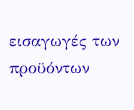εισαγωγές των προϋόντων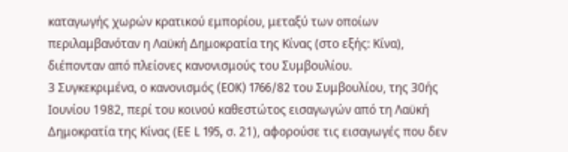καταγωγής χωρών κρατικού εμπορίου, μεταξύ των οποίων περιλαμβανόταν η Λαϋκή Δημοκρατία της Κίνας (στο εξής: Κίνα), διέπονταν από πλείονες κανονισμούς του Συμβουλίου.
3 Συγκεκριμένα, ο κανονισμός (EOK) 1766/82 του Συμβουλίου, της 30ής Ιουνίου 1982, περί του κοινού καθεστώτος εισαγωγών από τη Λαϋκή Δημοκρατία της Κίνας (ΕΕ L 195, σ. 21), αφορούσε τις εισαγωγές που δεν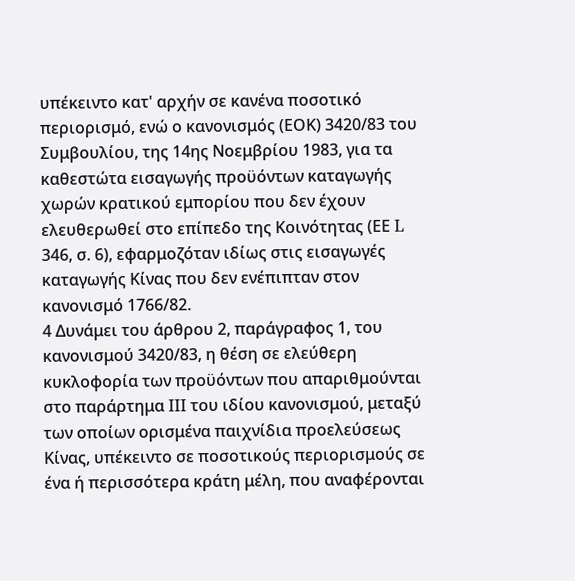υπέκειντο κατ' αρχήν σε κανένα ποσοτικό περιορισμό, ενώ ο κανονισμός (ΕΟΚ) 3420/83 του Συμβουλίου, της 14ης Νοεμβρίου 1983, για τα καθεστώτα εισαγωγής προϋόντων καταγωγής χωρών κρατικού εμπορίου που δεν έχουν ελευθερωθεί στο επίπεδο της Κοινότητας (ΕΕ L 346, σ. 6), εφαρμοζόταν ιδίως στις εισαγωγές καταγωγής Κίνας που δεν ενέπιπταν στον κανονισμό 1766/82.
4 Δυνάμει του άρθρου 2, παράγραφος 1, του κανονισμού 3420/83, η θέση σε ελεύθερη κυκλοφορία των προϋόντων που απαριθμούνται στο παράρτημα III του ιδίου κανονισμού, μεταξύ των οποίων ορισμένα παιχνίδια προελεύσεως Κίνας, υπέκειντο σε ποσοτικούς περιορισμούς σε ένα ή περισσότερα κράτη μέλη, που αναφέρονται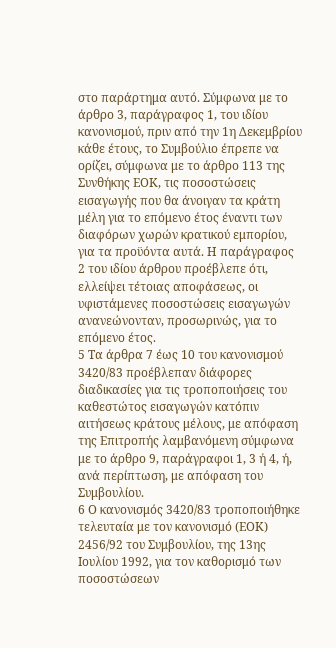στο παράρτημα αυτό. Σύμφωνα με το άρθρο 3, παράγραφος 1, του ιδίου κανονισμού, πριν από την 1η Δεκεμβρίου κάθε έτους, το Συμβούλιο έπρεπε να ορίζει, σύμφωνα με το άρθρο 113 της Συνθήκης ΕΟΚ, τις ποσοστώσεις εισαγωγής που θα άνοιγαν τα κράτη μέλη για το επόμενο έτος έναντι των διαφόρων χωρών κρατικού εμπορίου, για τα προϋόντα αυτά. Η παράγραφος 2 του ιδίου άρθρου προέβλεπε ότι, ελλείψει τέτοιας αποφάσεως, οι υφιστάμενες ποσοστώσεις εισαγωγών ανανεώνονταν, προσωρινώς, για το επόμενο έτος.
5 Τα άρθρα 7 έως 10 του κανονισμού 3420/83 προέβλεπαν διάφορες διαδικασίες για τις τροποποιήσεις του καθεστώτος εισαγωγών κατόπιν αιτήσεως κράτους μέλους, με απόφαση της Επιτροπής λαμβανόμενη σύμφωνα με το άρθρο 9, παράγραφοι 1, 3 ή 4, ή, ανά περίπτωση, με απόφαση του Συμβουλίου.
6 Ο κανονισμός 3420/83 τροποποιήθηκε τελευταία με τον κανονισμό (ΕΟΚ) 2456/92 του Συμβουλίου, της 13ης Ιουλίου 1992, για τον καθορισμό των ποσοστώσεων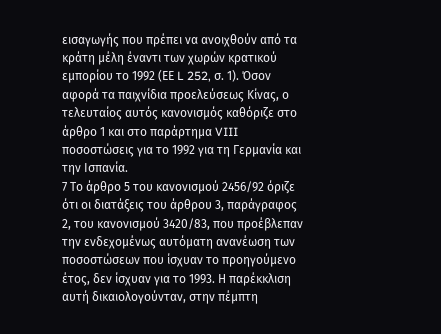εισαγωγής που πρέπει να ανοιχθούν από τα κράτη μέλη έναντι των χωρών κρατικού εμπορίου το 1992 (ΕΕ L 252, σ. 1). Όσον αφορά τα παιχνίδια προελεύσεως Κίνας, ο τελευταίος αυτός κανονισμός καθόριζε στο άρθρο 1 και στο παράρτημα VIII ποσοστώσεις για το 1992 για τη Γερμανία και την Ισπανία.
7 Το άρθρο 5 του κανονισμού 2456/92 όριζε ότι οι διατάξεις του άρθρου 3, παράγραφος 2, του κανονισμού 3420/83, που προέβλεπαν την ενδεχομένως αυτόματη ανανέωση των ποσοστώσεων που ίσχυαν το προηγούμενο έτος, δεν ίσχυαν για το 1993. Η παρέκκλιση αυτή δικαιολογούνταν, στην πέμπτη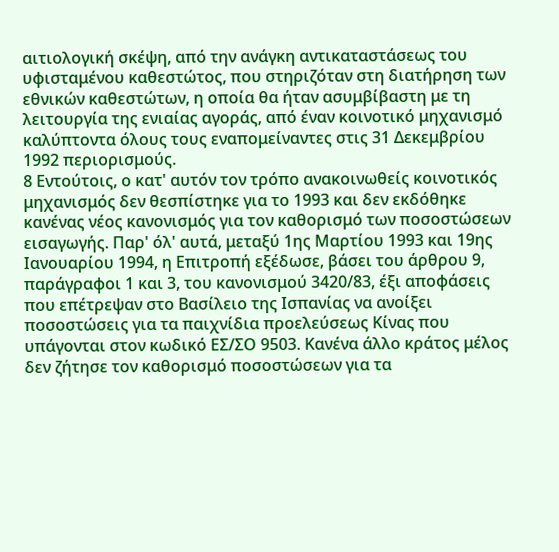αιτιολογική σκέψη, από την ανάγκη αντικαταστάσεως του υφισταμένου καθεστώτος, που στηριζόταν στη διατήρηση των εθνικών καθεστώτων, η οποία θα ήταν ασυμβίβαστη με τη λειτουργία της ενιαίας αγοράς, από έναν κοινοτικό μηχανισμό καλύπτοντα όλους τους εναπομείναντες στις 31 Δεκεμβρίου 1992 περιορισμούς.
8 Εντούτοις, ο κατ' αυτόν τον τρόπο ανακοινωθείς κοινοτικός μηχανισμός δεν θεσπίστηκε για το 1993 και δεν εκδόθηκε κανένας νέος κανονισμός για τον καθορισμό των ποσοστώσεων εισαγωγής. Παρ' όλ' αυτά, μεταξύ 1ης Μαρτίου 1993 και 19ης Ιανουαρίου 1994, η Επιτροπή εξέδωσε, βάσει του άρθρου 9, παράγραφοι 1 και 3, του κανονισμού 3420/83, έξι αποφάσεις που επέτρεψαν στο Βασίλειο της Ισπανίας να ανοίξει ποσοστώσεις για τα παιχνίδια προελεύσεως Κίνας που υπάγονται στον κωδικό ΕΣ/ΣΟ 9503. Κανένα άλλο κράτος μέλος δεν ζήτησε τον καθορισμό ποσοστώσεων για τα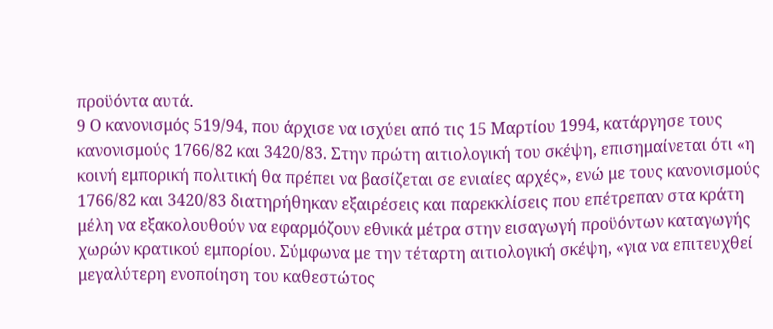προϋόντα αυτά.
9 Ο κανονισμός 519/94, που άρχισε να ισχύει από τις 15 Μαρτίου 1994, κατάργησε τους κανονισμούς 1766/82 και 3420/83. Στην πρώτη αιτιολογική του σκέψη, επισημαίνεται ότι «η κοινή εμπορική πολιτική θα πρέπει να βασίζεται σε ενιαίες αρχές», ενώ με τους κανονισμούς 1766/82 και 3420/83 διατηρήθηκαν εξαιρέσεις και παρεκκλίσεις που επέτρεπαν στα κράτη μέλη να εξακολουθούν να εφαρμόζουν εθνικά μέτρα στην εισαγωγή προϋόντων καταγωγής χωρών κρατικού εμπορίου. Σύμφωνα με την τέταρτη αιτιολογική σκέψη, «για να επιτευχθεί μεγαλύτερη ενοποίηση του καθεστώτος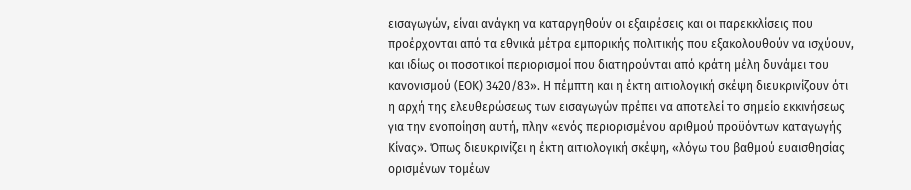εισαγωγών, είναι ανάγκη να καταργηθούν οι εξαιρέσεις και οι παρεκκλίσεις που προέρχονται από τα εθνικά μέτρα εμπορικής πολιτικής που εξακολουθούν να ισχύουν, και ιδίως οι ποσοτικοί περιορισμοί που διατηρούνται από κράτη μέλη δυνάμει του κανονισμού (ΕΟΚ) 3420/83». Η πέμπτη και η έκτη αιτιολογική σκέψη διευκρινίζουν ότι η αρχή της ελευθερώσεως των εισαγωγών πρέπει να αποτελεί το σημείο εκκινήσεως για την ενοποίηση αυτή, πλην «ενός περιορισμένου αριθμού προϋόντων καταγωγής Κίνας». Όπως διευκρινίζει η έκτη αιτιολογική σκέψη, «λόγω του βαθμού ευαισθησίας ορισμένων τομέων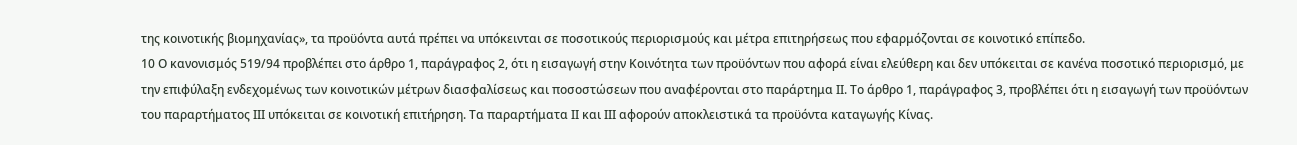της κοινοτικής βιομηχανίας», τα προϋόντα αυτά πρέπει να υπόκεινται σε ποσοτικούς περιορισμούς και μέτρα επιτηρήσεως που εφαρμόζονται σε κοινοτικό επίπεδο.
10 Ο κανονισμός 519/94 προβλέπει στο άρθρο 1, παράγραφος 2, ότι η εισαγωγή στην Κοινότητα των προϋόντων που αφορά είναι ελεύθερη και δεν υπόκειται σε κανένα ποσοτικό περιορισμό, με την επιφύλαξη ενδεχομένως των κοινοτικών μέτρων διασφαλίσεως και ποσοστώσεων που αναφέρονται στο παράρτημα ΙΙ. Το άρθρο 1, παράγραφος 3, προβλέπει ότι η εισαγωγή των προϋόντων του παραρτήματος ΙΙΙ υπόκειται σε κοινοτική επιτήρηση. Τα παραρτήματα ΙΙ και ΙΙΙ αφορούν αποκλειστικά τα προϋόντα καταγωγής Κίνας.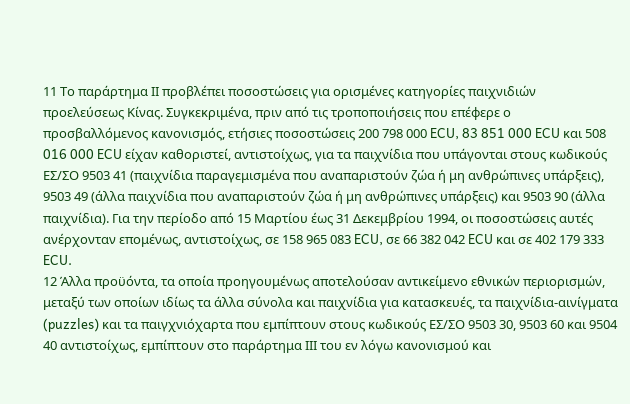11 Το παράρτημα ΙΙ προβλέπει ποσοστώσεις για ορισμένες κατηγορίες παιχνιδιών προελεύσεως Κίνας. Συγκεκριμένα, πριν από τις τροποποιήσεις που επέφερε ο προσβαλλόμενος κανονισμός, ετήσιες ποσοστώσεις 200 798 000 ECU, 83 851 000 ECU και 508 016 000 ECU είχαν καθοριστεί, αντιστοίχως, για τα παιχνίδια που υπάγονται στους κωδικούς ΕΣ/ΣΟ 9503 41 (παιχνίδια παραγεμισμένα που αναπαριστούν ζώα ή μη ανθρώπινες υπάρξεις), 9503 49 (άλλα παιχνίδια που αναπαριστούν ζώα ή μη ανθρώπινες υπάρξεις) και 9503 90 (άλλα παιχνίδια). Για την περίοδο από 15 Μαρτίου έως 31 Δεκεμβρίου 1994, οι ποσοστώσεις αυτές ανέρχονταν επομένως, αντιστοίχως, σε 158 965 083 ECU, σε 66 382 042 ECU και σε 402 179 333 ECU.
12 Άλλα προϋόντα, τα οποία προηγουμένως αποτελούσαν αντικείμενο εθνικών περιορισμών, μεταξύ των οποίων ιδίως τα άλλα σύνολα και παιχνίδια για κατασκευές, τα παιχνίδια-αινίγματα (puzzles) και τα παιγχνιόχαρτα που εμπίπτουν στους κωδικούς ΕΣ/ΣΟ 9503 30, 9503 60 και 9504 40 αντιστοίχως, εμπίπτουν στο παράρτημα ΙΙΙ του εν λόγω κανονισμού και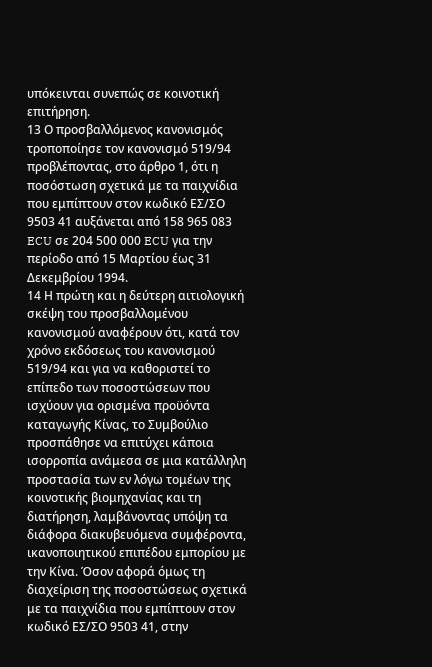υπόκεινται συνεπώς σε κοινοτική επιτήρηση.
13 Ο προσβαλλόμενος κανονισμός τροποποίησε τον κανονισμό 519/94 προβλέποντας, στο άρθρο 1, ότι η ποσόστωση σχετικά με τα παιχνίδια που εμπίπτουν στον κωδικό ΕΣ/ΣΟ 9503 41 αυξάνεται από 158 965 083 ECU σε 204 500 000 ECU για την περίοδο από 15 Μαρτίου έως 31 Δεκεμβρίου 1994.
14 Η πρώτη και η δεύτερη αιτιολογική σκέψη του προσβαλλομένου κανονισμού αναφέρουν ότι, κατά τον χρόνο εκδόσεως του κανονισμού 519/94 και για να καθοριστεί το επίπεδο των ποσοστώσεων που ισχύουν για ορισμένα προϋόντα καταγωγής Κίνας, το Συμβούλιο προσπάθησε να επιτύχει κάποια ισορροπία ανάμεσα σε μια κατάλληλη προστασία των εν λόγω τομέων της κοινοτικής βιομηχανίας και τη διατήρηση, λαμβάνοντας υπόψη τα διάφορα διακυβευόμενα συμφέροντα, ικανοποιητικού επιπέδου εμπορίου με την Κίνα. Όσον αφορά όμως τη διαχείριση της ποσοστώσεως σχετικά με τα παιχνίδια που εμπίπτουν στον κωδικό ΕΣ/ΣΟ 9503 41, στην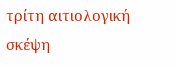τρίτη αιτιολογική σκέψη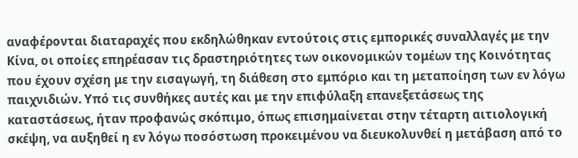αναφέρονται διαταραχές που εκδηλώθηκαν εντούτοις στις εμπορικές συναλλαγές με την Κίνα, οι οποίες επηρέασαν τις δραστηριότητες των οικονομικών τομέων της Κοινότητας που έχουν σχέση με την εισαγωγή, τη διάθεση στο εμπόριο και τη μεταποίηση των εν λόγω παιχνιδιών. Υπό τις συνθήκες αυτές και με την επιφύλαξη επανεξετάσεως της καταστάσεως, ήταν προφανώς σκόπιμο, όπως επισημαίνεται στην τέταρτη αιτιολογική σκέψη, να αυξηθεί η εν λόγω ποσόστωση προκειμένου να διευκολυνθεί η μετάβαση από το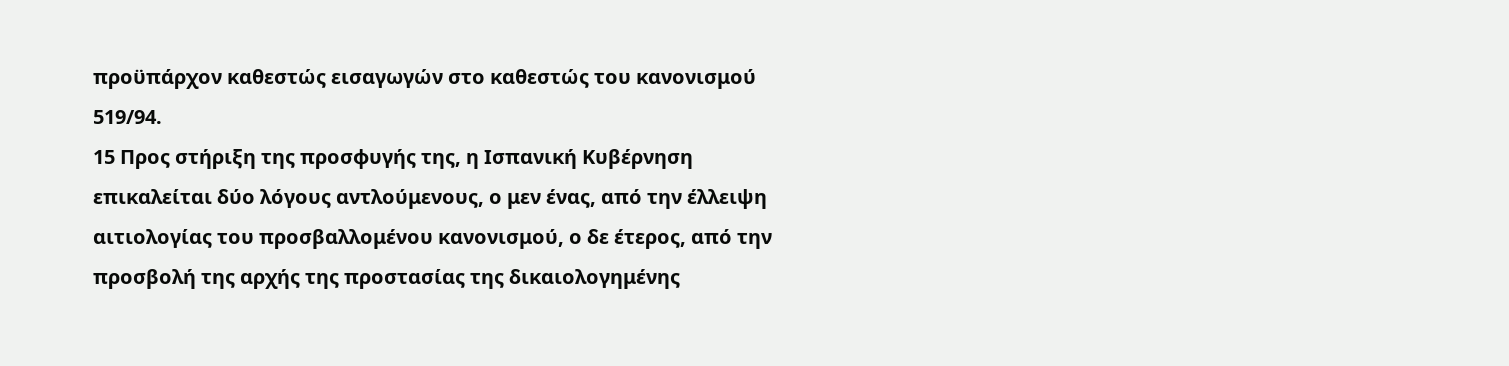προϋπάρχον καθεστώς εισαγωγών στο καθεστώς του κανονισμού 519/94.
15 Προς στήριξη της προσφυγής της, η Ισπανική Κυβέρνηση επικαλείται δύο λόγους αντλούμενους, ο μεν ένας, από την έλλειψη αιτιολογίας του προσβαλλομένου κανονισμού, ο δε έτερος, από την προσβολή της αρχής της προστασίας της δικαιολογημένης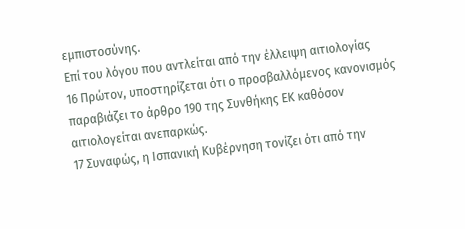εμπιστοσύνης.
Επί του λόγου που αντλείται από την έλλειψη αιτιολογίας
16 Πρώτον, υποστηρίζεται ότι ο προσβαλλόμενος κανονισμός παραβιάζει το άρθρο 190 της Συνθήκης ΕΚ καθόσον αιτιολογείται ανεπαρκώς.
17 Συναφώς, η Ισπανική Κυβέρνηση τονίζει ότι από την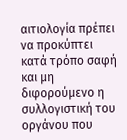αιτιολογία πρέπει να προκύπτει κατά τρόπο σαφή και μη διφορούμενο η συλλογιστική του οργάνου που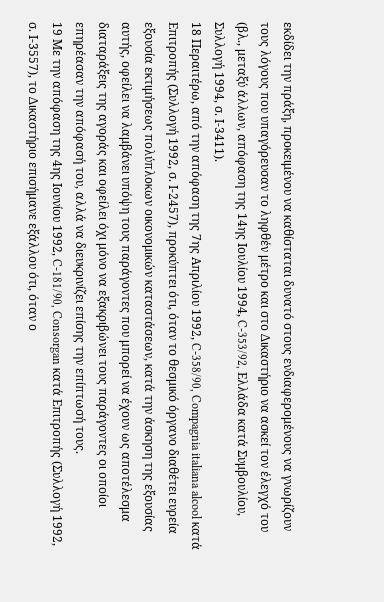εκδίδει την πράξη, προκειμένου να καθίσταται δυνατό στους ενδιαφερομένους να γνωρίζουν τους λόγους που υπαγόρευσαν το ληφθέν μέτρο και στο Δικαστήριο να ασκεί τον έλεγχό του (βλ., μεταξύ άλλων, απόφαση της 14ης Ιουλίου 1994, C-353/92, Ελλάδα κατά Συμβουλίου, Συλλογή 1994, σ. Ι-3411).
18 Περαιτέρω, από την απόφαση της 7ης Απριλίου 1992, C-358/90, Compagnia italiana alcool κατά Επιτροπής (Συλλογή 1992, σ. Ι-2457), προκύπτει ότι, όταν το θεσμικό όργανο διαθέτει ευρεία εξουσία εκτιμήσεως πολύπλοκων οικονομικών καταστάσεων, κατά την άσκηση της εξουσίας αυτής, οφείλει να λαμβάνει υπόψη τους παράγοντες που μπορεί να έχουν ως αποτέλεσμα διαταράξεις της αγοράς και οφείλει όχι μόνο να εξακριβώνει τους παράγοντες οι οποίοι επηρέασαν την απόφασή του, αλλά να διευκρινίζει επίσης την επίπτωσή τους.
19 Με την απόφαση της 4ης Ιουνίου 1992, C-181/90, Consorgan κατά Επιτροπής (Συλλογή 1992, σ. Ι-3557), το Δικαστήριο επισήμανε εξάλλου ότι, όταν ο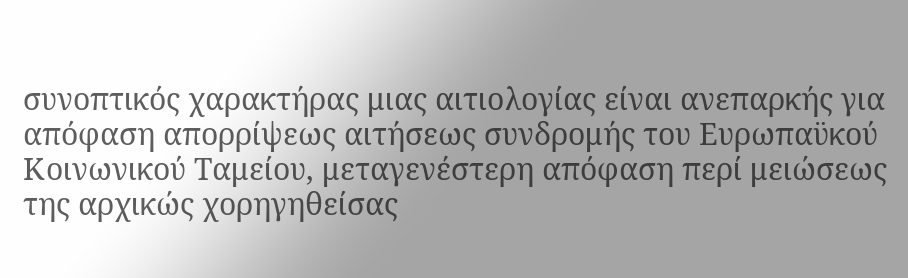συνοπτικός χαρακτήρας μιας αιτιολογίας είναι ανεπαρκής για απόφαση απορρίψεως αιτήσεως συνδρομής του Ευρωπαϋκού Κοινωνικού Ταμείου, μεταγενέστερη απόφαση περί μειώσεως της αρχικώς χορηγηθείσας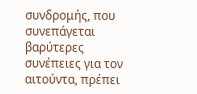συνδρομής, που συνεπάγεται βαρύτερες συνέπειες για τον αιτούντα, πρέπει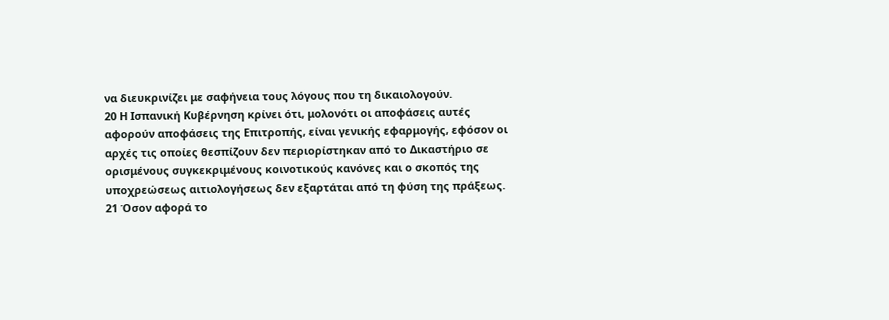να διευκρινίζει με σαφήνεια τους λόγους που τη δικαιολογούν.
20 Η Ισπανική Κυβέρνηση κρίνει ότι, μολονότι οι αποφάσεις αυτές αφορούν αποφάσεις της Επιτροπής, είναι γενικής εφαρμογής, εφόσον οι αρχές τις οποίες θεσπίζουν δεν περιορίστηκαν από το Δικαστήριο σε ορισμένους συγκεκριμένους κοινοτικούς κανόνες και ο σκοπός της υποχρεώσεως αιτιολογήσεως δεν εξαρτάται από τη φύση της πράξεως.
21 Όσον αφορά το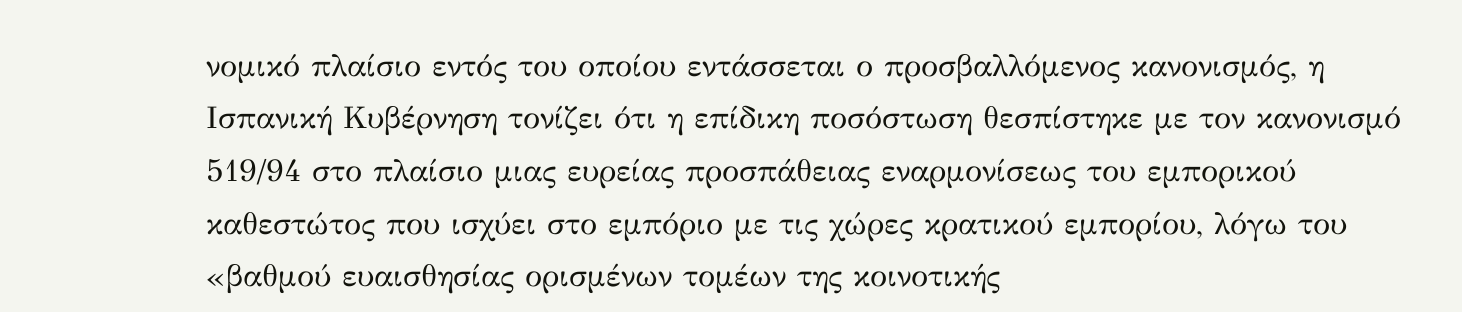νομικό πλαίσιο εντός του οποίου εντάσσεται ο προσβαλλόμενος κανονισμός, η Ισπανική Κυβέρνηση τονίζει ότι η επίδικη ποσόστωση θεσπίστηκε με τον κανονισμό 519/94 στο πλαίσιο μιας ευρείας προσπάθειας εναρμονίσεως του εμπορικού καθεστώτος που ισχύει στο εμπόριο με τις χώρες κρατικού εμπορίου, λόγω του «βαθμού ευαισθησίας ορισμένων τομέων της κοινοτικής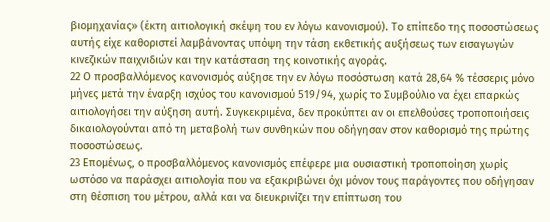βιομηχανίας» (έκτη αιτιολογική σκέψη του εν λόγω κανονισμού). Το επίπεδο της ποσοστώσεως αυτής είχε καθοριστεί λαμβάνοντας υπόψη την τάση εκθετικής αυξήσεως των εισαγωγών κινεζικών παιχνιδιών και την κατάσταση της κοινοτικής αγοράς.
22 Ο προσβαλλόμενος κανονισμός αύξησε την εν λόγω ποσόστωση κατά 28,64 % τέσσερις μόνο μήνες μετά την έναρξη ισχύος του κανονισμού 519/94, χωρίς το Συμβούλιο να έχει επαρκώς αιτιολογήσει την αύξηση αυτή. Συγκεκριμένα, δεν προκύπτει αν οι επελθούσες τροποποιήσεις δικαιολογούνται από τη μεταβολή των συνθηκών που οδήγησαν στον καθορισμό της πρώτης ποσοστώσεως.
23 Επομένως, ο προσβαλλόμενος κανονισμός επέφερε μια ουσιαστική τροποποίηση χωρίς ωστόσο να παράσχει αιτιολογία που να εξακριβώνει όχι μόνον τους παράγοντες που οδήγησαν στη θέσπιση του μέτρου, αλλά και να διευκρινίζει την επίπτωση του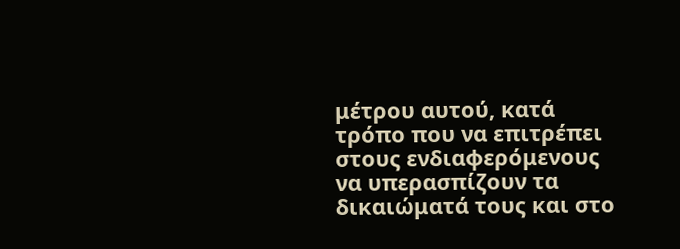μέτρου αυτού, κατά τρόπο που να επιτρέπει στους ενδιαφερόμενους να υπερασπίζουν τα δικαιώματά τους και στο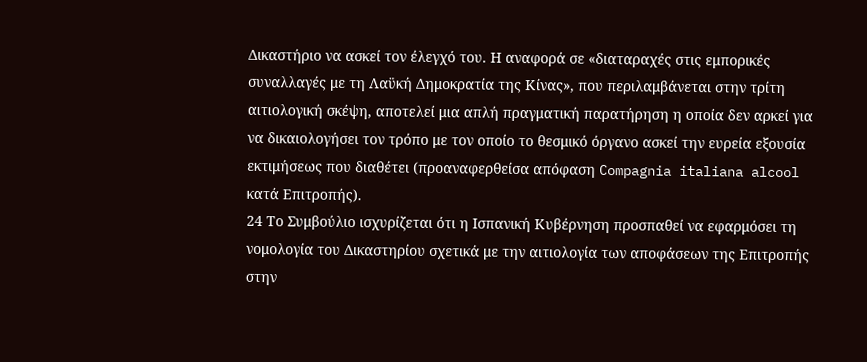Δικαστήριο να ασκεί τον έλεγχό του. Η αναφορά σε «διαταραχές στις εμπορικές συναλλαγές με τη Λαϋκή Δημοκρατία της Κίνας», που περιλαμβάνεται στην τρίτη αιτιολογική σκέψη, αποτελεί μια απλή πραγματική παρατήρηση η οποία δεν αρκεί για να δικαιολογήσει τον τρόπο με τον οποίο το θεσμικό όργανο ασκεί την ευρεία εξουσία εκτιμήσεως που διαθέτει (προαναφερθείσα απόφαση Compagnia italiana alcool κατά Επιτροπής).
24 Το Συμβούλιο ισχυρίζεται ότι η Ισπανική Κυβέρνηση προσπαθεί να εφαρμόσει τη νομολογία του Δικαστηρίου σχετικά με την αιτιολογία των αποφάσεων της Επιτροπής στην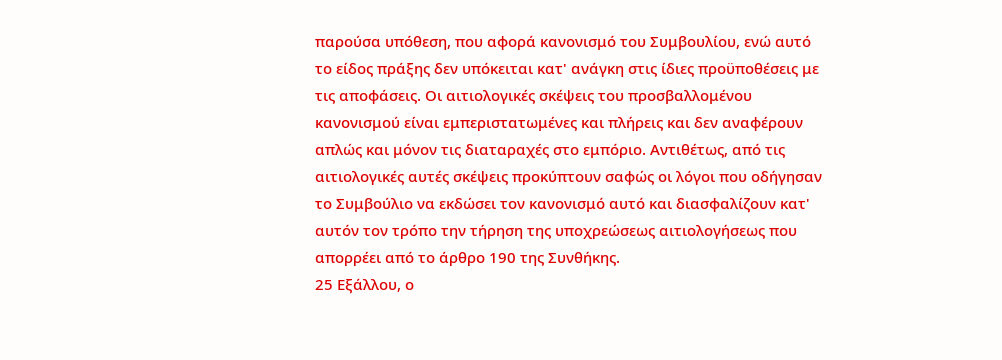παρούσα υπόθεση, που αφορά κανονισμό του Συμβουλίου, ενώ αυτό το είδος πράξης δεν υπόκειται κατ' ανάγκη στις ίδιες προϋποθέσεις με τις αποφάσεις. Οι αιτιολογικές σκέψεις του προσβαλλομένου κανονισμού είναι εμπεριστατωμένες και πλήρεις και δεν αναφέρουν απλώς και μόνον τις διαταραχές στο εμπόριο. Αντιθέτως, από τις αιτιολογικές αυτές σκέψεις προκύπτουν σαφώς οι λόγοι που οδήγησαν το Συμβούλιο να εκδώσει τον κανονισμό αυτό και διασφαλίζουν κατ' αυτόν τον τρόπο την τήρηση της υποχρεώσεως αιτιολογήσεως που απορρέει από το άρθρο 190 της Συνθήκης.
25 Εξάλλου, ο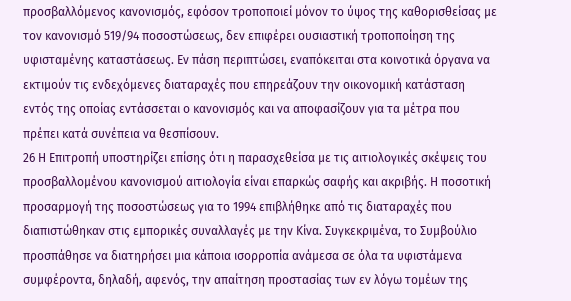προσβαλλόμενος κανονισμός, εφόσον τροποποιεί μόνον το ύψος της καθορισθείσας με τον κανονισμό 519/94 ποσοστώσεως, δεν επιφέρει ουσιαστική τροποποίηση της υφισταμένης καταστάσεως. Εν πάση περιπτώσει, εναπόκειται στα κοινοτικά όργανα να εκτιμούν τις ενδεχόμενες διαταραχές που επηρεάζουν την οικονομική κατάσταση εντός της οποίας εντάσσεται ο κανονισμός και να αποφασίζουν για τα μέτρα που πρέπει κατά συνέπεια να θεσπίσουν.
26 Η Επιτροπή υποστηρίζει επίσης ότι η παρασχεθείσα με τις αιτιολογικές σκέψεις του προσβαλλομένου κανονισμού αιτιολογία είναι επαρκώς σαφής και ακριβής. Η ποσοτική προσαρμογή της ποσοστώσεως για το 1994 επιβλήθηκε από τις διαταραχές που διαπιστώθηκαν στις εμπορικές συναλλαγές με την Κίνα. Συγκεκριμένα, το Συμβούλιο προσπάθησε να διατηρήσει μια κάποια ισορροπία ανάμεσα σε όλα τα υφιστάμενα συμφέροντα, δηλαδή, αφενός, την απαίτηση προστασίας των εν λόγω τομέων της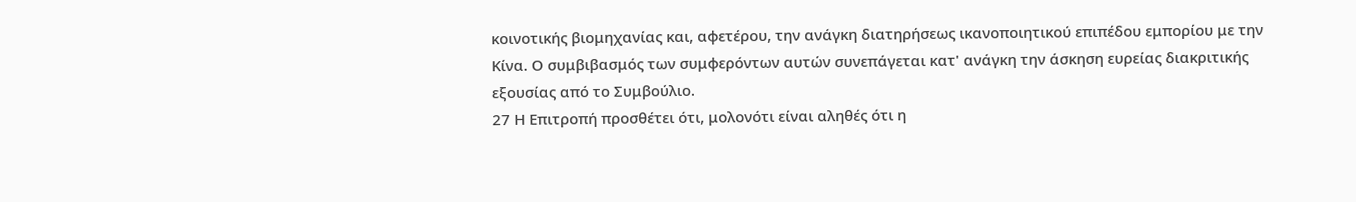κοινοτικής βιομηχανίας και, αφετέρου, την ανάγκη διατηρήσεως ικανοποιητικού επιπέδου εμπορίου με την Κίνα. Ο συμβιβασμός των συμφερόντων αυτών συνεπάγεται κατ' ανάγκη την άσκηση ευρείας διακριτικής εξουσίας από το Συμβούλιο.
27 Η Επιτροπή προσθέτει ότι, μολονότι είναι αληθές ότι η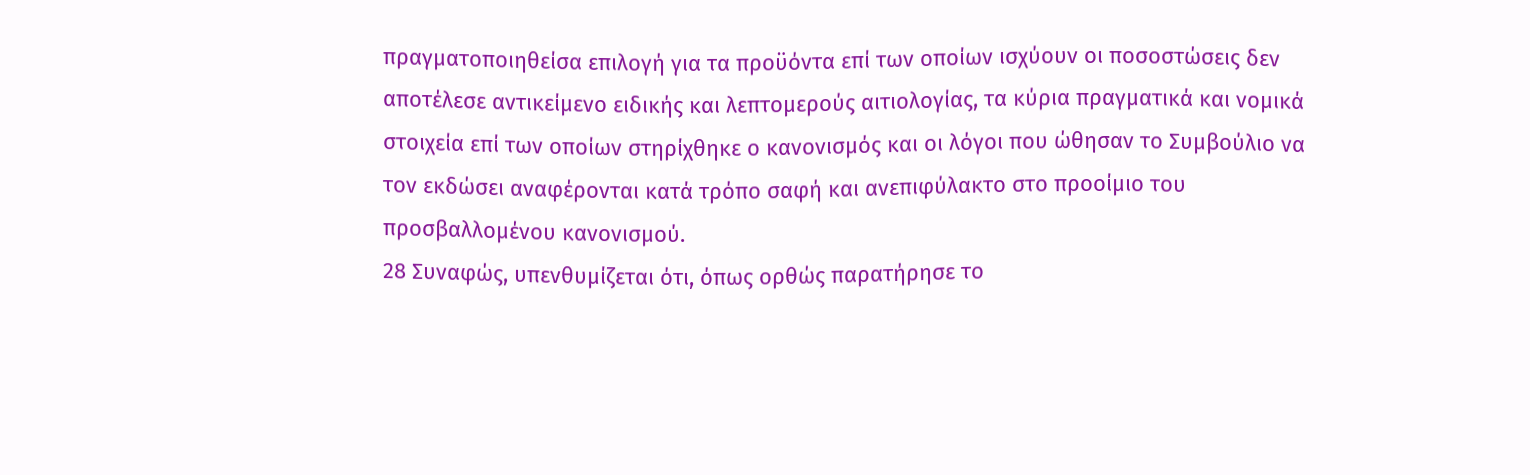πραγματοποιηθείσα επιλογή για τα προϋόντα επί των οποίων ισχύουν οι ποσοστώσεις δεν αποτέλεσε αντικείμενο ειδικής και λεπτομερούς αιτιολογίας, τα κύρια πραγματικά και νομικά στοιχεία επί των οποίων στηρίχθηκε ο κανονισμός και οι λόγοι που ώθησαν το Συμβούλιο να τον εκδώσει αναφέρονται κατά τρόπο σαφή και ανεπιφύλακτο στο προοίμιο του προσβαλλομένου κανονισμού.
28 Συναφώς, υπενθυμίζεται ότι, όπως ορθώς παρατήρησε το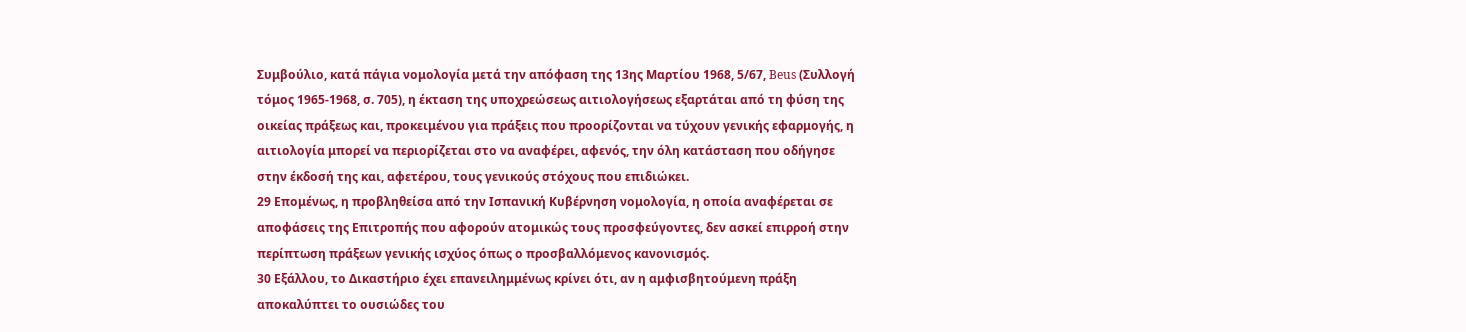Συμβούλιο, κατά πάγια νομολογία μετά την απόφαση της 13ης Μαρτίου 1968, 5/67, Beus (Συλλογή τόμος 1965-1968, σ. 705), η έκταση της υποχρεώσεως αιτιολογήσεως εξαρτάται από τη φύση της οικείας πράξεως και, προκειμένου για πράξεις που προορίζονται να τύχουν γενικής εφαρμογής, η αιτιολογία μπορεί να περιορίζεται στο να αναφέρει, αφενός, την όλη κατάσταση που οδήγησε στην έκδοσή της και, αφετέρου, τους γενικούς στόχους που επιδιώκει.
29 Επομένως, η προβληθείσα από την Ισπανική Κυβέρνηση νομολογία, η οποία αναφέρεται σε αποφάσεις της Επιτροπής που αφορούν ατομικώς τους προσφεύγοντες, δεν ασκεί επιρροή στην περίπτωση πράξεων γενικής ισχύος όπως ο προσβαλλόμενος κανονισμός.
30 Εξάλλου, το Δικαστήριο έχει επανειλημμένως κρίνει ότι, αν η αμφισβητούμενη πράξη αποκαλύπτει το ουσιώδες του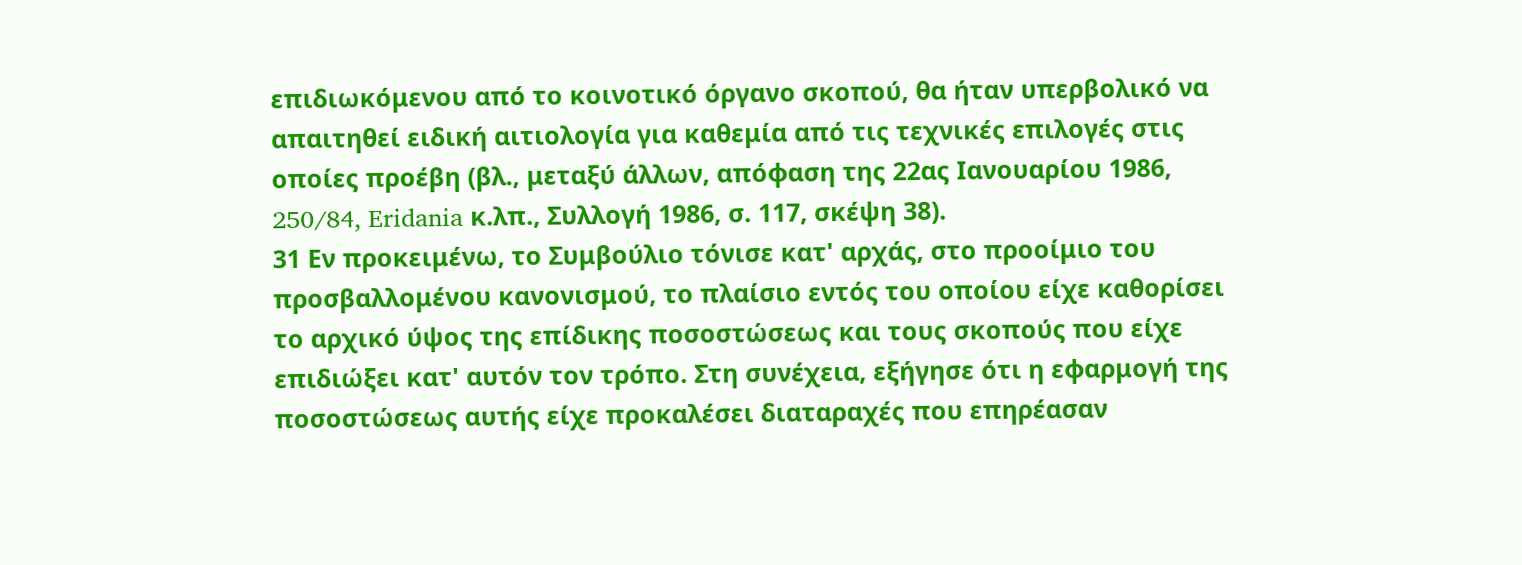επιδιωκόμενου από το κοινοτικό όργανο σκοπού, θα ήταν υπερβολικό να απαιτηθεί ειδική αιτιολογία για καθεμία από τις τεχνικές επιλογές στις οποίες προέβη (βλ., μεταξύ άλλων, απόφαση της 22ας Ιανουαρίου 1986, 250/84, Eridania κ.λπ., Συλλογή 1986, σ. 117, σκέψη 38).
31 Εν προκειμένω, το Συμβούλιο τόνισε κατ' αρχάς, στο προοίμιο του προσβαλλομένου κανονισμού, το πλαίσιο εντός του οποίου είχε καθορίσει το αρχικό ύψος της επίδικης ποσοστώσεως και τους σκοπούς που είχε επιδιώξει κατ' αυτόν τον τρόπο. Στη συνέχεια, εξήγησε ότι η εφαρμογή της ποσοστώσεως αυτής είχε προκαλέσει διαταραχές που επηρέασαν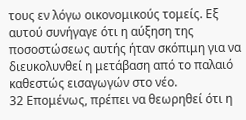τους εν λόγω οικονομικούς τομείς. Εξ αυτού συνήγαγε ότι η αύξηση της ποσοστώσεως αυτής ήταν σκόπιμη για να διευκολυνθεί η μετάβαση από το παλαιό καθεστώς εισαγωγών στο νέο.
32 Επομένως, πρέπει να θεωρηθεί ότι η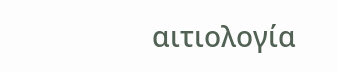αιτιολογία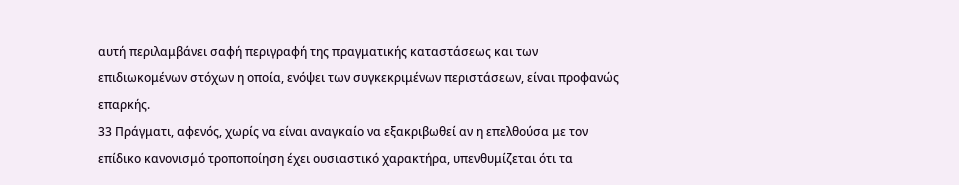αυτή περιλαμβάνει σαφή περιγραφή της πραγματικής καταστάσεως και των επιδιωκομένων στόχων η οποία, ενόψει των συγκεκριμένων περιστάσεων, είναι προφανώς επαρκής.
33 Πράγματι, αφενός, χωρίς να είναι αναγκαίο να εξακριβωθεί αν η επελθούσα με τον επίδικο κανονισμό τροποποίηση έχει ουσιαστικό χαρακτήρα, υπενθυμίζεται ότι τα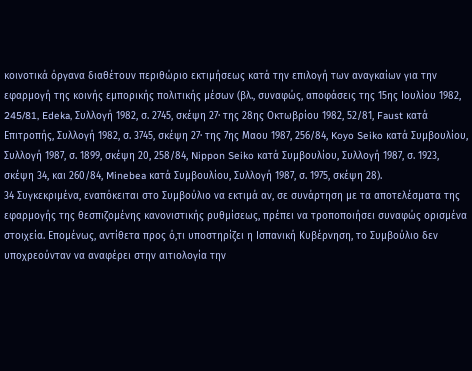κοινοτικά όργανα διαθέτουν περιθώριο εκτιμήσεως κατά την επιλογή των αναγκαίων για την εφαρμογή της κοινής εμπορικής πολιτικής μέσων (βλ., συναφώς, αποφάσεις της 15ης Ιουλίου 1982, 245/81, Edeka, Συλλογή 1982, σ. 2745, σκέψη 27· της 28ης Οκτωβρίου 1982, 52/81, Faust κατά Επιτροπής, Συλλογή 1982, σ. 3745, σκέψη 27· της 7ης Μαου 1987, 256/84, Koyo Seiko κατά Συμβουλίου, Συλλογή 1987, σ. 1899, σκέψη 20, 258/84, Nippon Seiko κατά Συμβουλίου, Συλλογή 1987, σ. 1923, σκέψη 34, και 260/84, Minebea κατά Συμβουλίου, Συλλογή 1987, σ. 1975, σκέψη 28).
34 Συγκεκριμένα, εναπόκειται στο Συμβούλιο να εκτιμά αν, σε συνάρτηση με τα αποτελέσματα της εφαρμογής της θεσπιζομένης κανονιστικής ρυθμίσεως, πρέπει να τροποποιήσει συναφώς ορισμένα στοιχεία. Επομένως, αντίθετα προς ό,τι υποστηρίζει η Ισπανική Κυβέρνηση, το Συμβούλιο δεν υποχρεούνταν να αναφέρει στην αιτιολογία την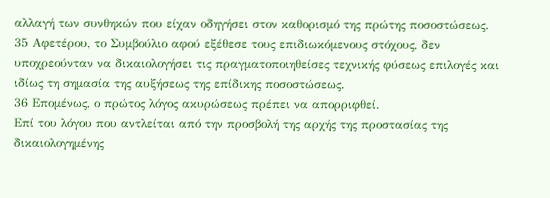αλλαγή των συνθηκών που είχαν οδηγήσει στον καθορισμό της πρώτης ποσοστώσεως.
35 Αφετέρου, το Συμβούλιο αφού εξέθεσε τους επιδιωκόμενους στόχους, δεν υποχρεούνταν να δικαιολογήσει τις πραγματοποιηθείσες τεχνικής φύσεως επιλογές και ιδίως τη σημασία της αυξήσεως της επίδικης ποσοστώσεως.
36 Επομένως, ο πρώτος λόγος ακυρώσεως πρέπει να απορριφθεί.
Επί του λόγου που αντλείται από την προσβολή της αρχής της προστασίας της δικαιολογημένης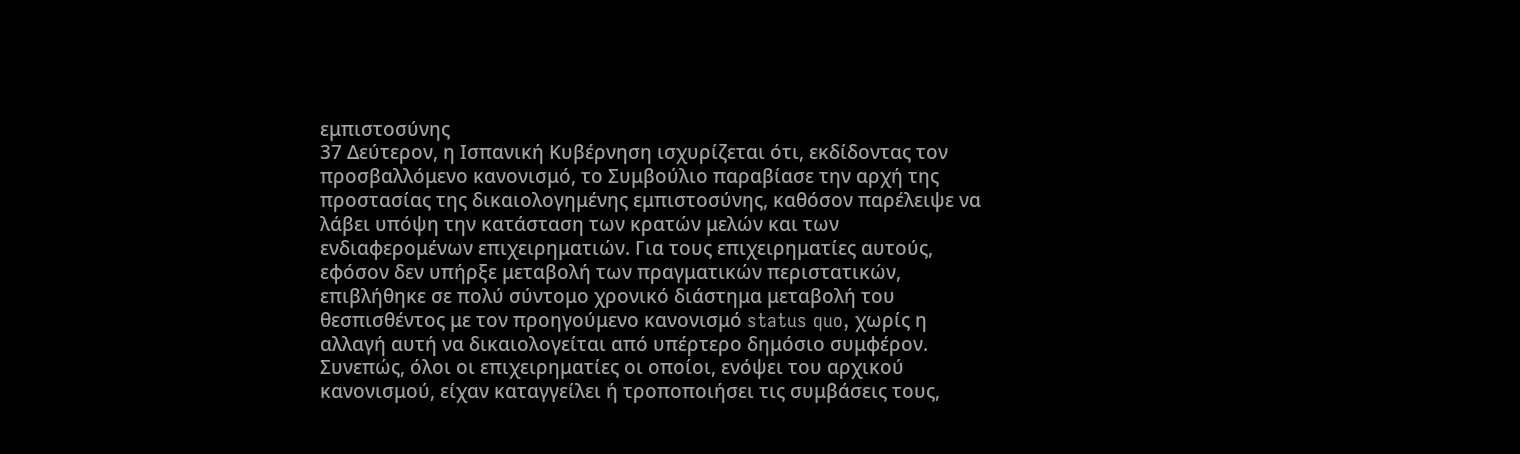εμπιστοσύνης
37 Δεύτερον, η Ισπανική Κυβέρνηση ισχυρίζεται ότι, εκδίδοντας τον προσβαλλόμενο κανονισμό, το Συμβούλιο παραβίασε την αρχή της προστασίας της δικαιολογημένης εμπιστοσύνης, καθόσον παρέλειψε να λάβει υπόψη την κατάσταση των κρατών μελών και των ενδιαφερομένων επιχειρηματιών. Για τους επιχειρηματίες αυτούς, εφόσον δεν υπήρξε μεταβολή των πραγματικών περιστατικών, επιβλήθηκε σε πολύ σύντομο χρονικό διάστημα μεταβολή του θεσπισθέντος με τον προηγούμενο κανονισμό status quo, χωρίς η αλλαγή αυτή να δικαιολογείται από υπέρτερο δημόσιο συμφέρον. Συνεπώς, όλοι οι επιχειρηματίες οι οποίοι, ενόψει του αρχικού κανονισμού, είχαν καταγγείλει ή τροποποιήσει τις συμβάσεις τους,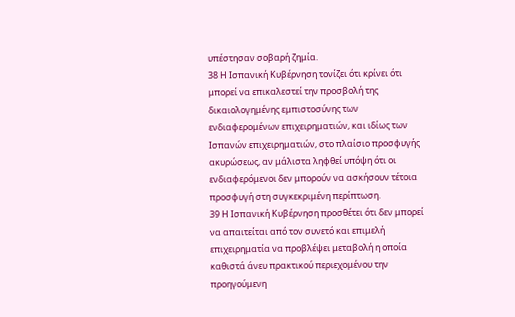υπέστησαν σοβαρή ζημία.
38 Η Ισπανική Κυβέρνηση τονίζει ότι κρίνει ότι μπορεί να επικαλεστεί την προσβολή της δικαιολογημένης εμπιστοσύνης των ενδιαφερομένων επιχειρηματιών, και ιδίως των Ισπανών επιχειρηματιών, στο πλαίσιο προσφυγής ακυρώσεως, αν μάλιστα ληφθεί υπόψη ότι οι ενδιαφερόμενοι δεν μπορούν να ασκήσουν τέτοια προσφυγή στη συγκεκριμένη περίπτωση.
39 Η Ισπανική Κυβέρνηση προσθέτει ότι δεν μπορεί να απαιτείται από τον συνετό και επιμελή επιχειρηματία να προβλέψει μεταβολή η οποία καθιστά άνευ πρακτικού περιεχομένου την προηγούμενη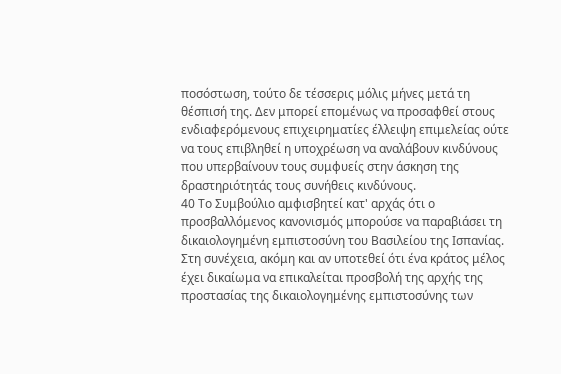ποσόστωση, τούτο δε τέσσερις μόλις μήνες μετά τη θέσπισή της. Δεν μπορεί επομένως να προσαφθεί στους ενδιαφερόμενους επιχειρηματίες έλλειψη επιμελείας ούτε να τους επιβληθεί η υποχρέωση να αναλάβουν κινδύνους που υπερβαίνουν τους συμφυείς στην άσκηση της δραστηριότητάς τους συνήθεις κινδύνους.
40 Το Συμβούλιο αμφισβητεί κατ' αρχάς ότι ο προσβαλλόμενος κανονισμός μπορούσε να παραβιάσει τη δικαιολογημένη εμπιστοσύνη του Βασιλείου της Ισπανίας. Στη συνέχεια, ακόμη και αν υποτεθεί ότι ένα κράτος μέλος έχει δικαίωμα να επικαλείται προσβολή της αρχής της προστασίας της δικαιολογημένης εμπιστοσύνης των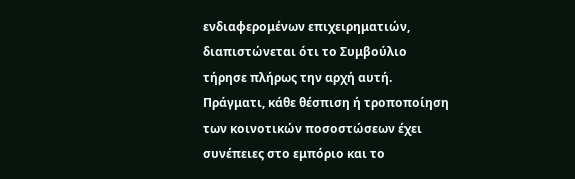ενδιαφερομένων επιχειρηματιών, διαπιστώνεται ότι το Συμβούλιο τήρησε πλήρως την αρχή αυτή. Πράγματι, κάθε θέσπιση ή τροποποίηση των κοινοτικών ποσοστώσεων έχει συνέπειες στο εμπόριο και το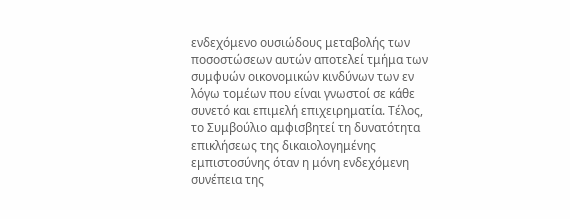ενδεχόμενο ουσιώδους μεταβολής των ποσοστώσεων αυτών αποτελεί τμήμα των συμφυών οικονομικών κινδύνων των εν λόγω τομέων που είναι γνωστοί σε κάθε συνετό και επιμελή επιχειρηματία. Τέλος, το Συμβούλιο αμφισβητεί τη δυνατότητα επικλήσεως της δικαιολογημένης εμπιστοσύνης όταν η μόνη ενδεχόμενη συνέπεια της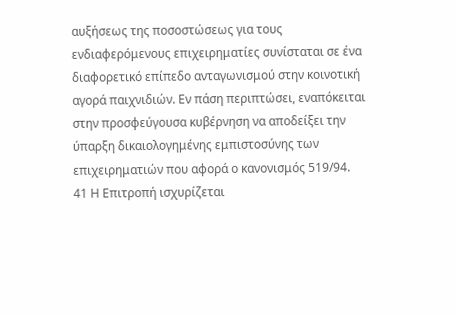αυξήσεως της ποσοστώσεως για τους ενδιαφερόμενους επιχειρηματίες συνίσταται σε ένα διαφορετικό επίπεδο ανταγωνισμού στην κοινοτική αγορά παιχνιδιών. Εν πάση περιπτώσει, εναπόκειται στην προσφεύγουσα κυβέρνηση να αποδείξει την ύπαρξη δικαιολογημένης εμπιστοσύνης των επιχειρηματιών που αφορά ο κανονισμός 519/94.
41 Η Επιτροπή ισχυρίζεται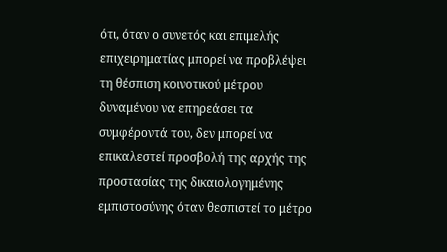ότι, όταν ο συνετός και επιμελής επιχειρηματίας μπορεί να προβλέψει τη θέσπιση κοινοτικού μέτρου δυναμένου να επηρεάσει τα συμφέροντά του, δεν μπορεί να επικαλεστεί προσβολή της αρχής της προστασίας της δικαιολογημένης εμπιστοσύνης όταν θεσπιστεί το μέτρο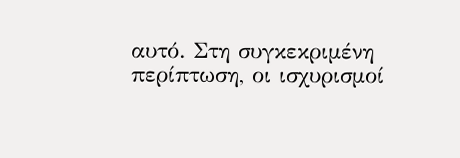αυτό. Στη συγκεκριμένη περίπτωση, οι ισχυρισμοί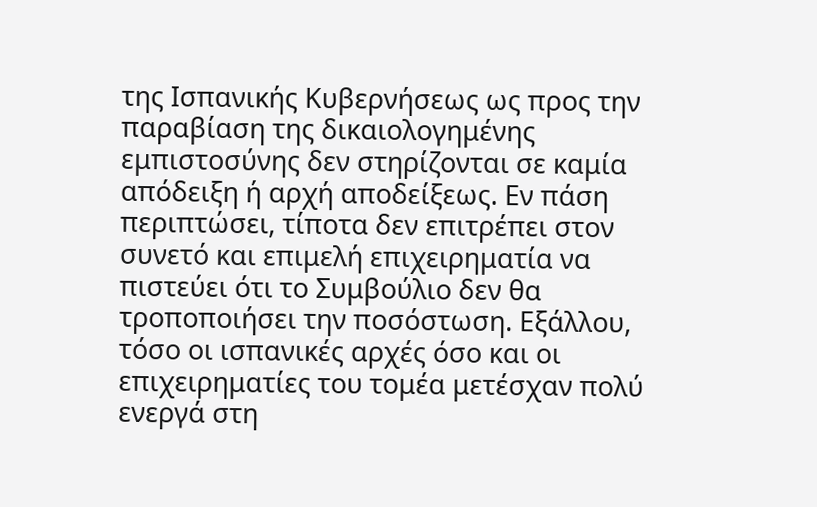της Ισπανικής Κυβερνήσεως ως προς την παραβίαση της δικαιολογημένης εμπιστοσύνης δεν στηρίζονται σε καμία απόδειξη ή αρχή αποδείξεως. Εν πάση περιπτώσει, τίποτα δεν επιτρέπει στον συνετό και επιμελή επιχειρηματία να πιστεύει ότι το Συμβούλιο δεν θα τροποποιήσει την ποσόστωση. Εξάλλου, τόσο οι ισπανικές αρχές όσο και οι επιχειρηματίες του τομέα μετέσχαν πολύ ενεργά στη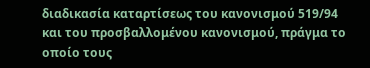διαδικασία καταρτίσεως του κανονισμού 519/94 και του προσβαλλομένου κανονισμού, πράγμα το οποίο τους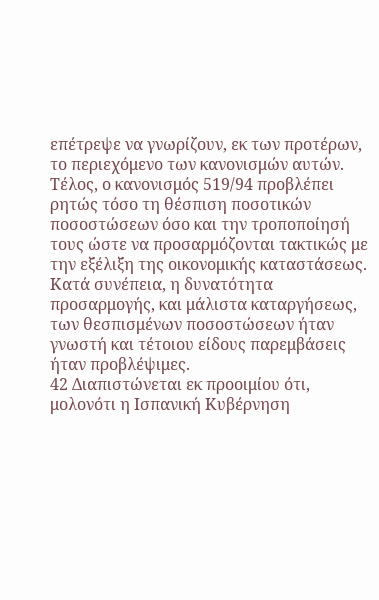επέτρεψε να γνωρίζουν, εκ των προτέρων, το περιεχόμενο των κανονισμών αυτών. Τέλος, ο κανονισμός 519/94 προβλέπει ρητώς τόσο τη θέσπιση ποσοτικών ποσοστώσεων όσο και την τροποποίησή τους ώστε να προσαρμόζονται τακτικώς με την εξέλιξη της οικονομικής καταστάσεως. Κατά συνέπεια, η δυνατότητα προσαρμογής, και μάλιστα καταργήσεως, των θεσπισμένων ποσοστώσεων ήταν γνωστή και τέτοιου είδους παρεμβάσεις ήταν προβλέψιμες.
42 Διαπιστώνεται εκ προοιμίου ότι, μολονότι η Ισπανική Κυβέρνηση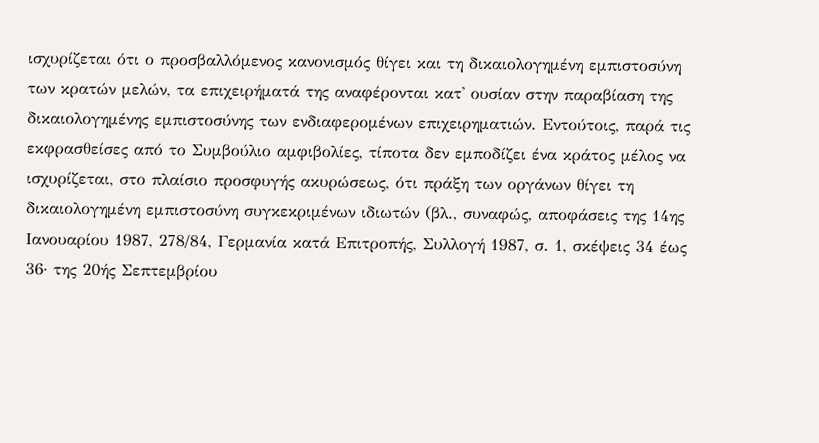ισχυρίζεται ότι ο προσβαλλόμενος κανονισμός θίγει και τη δικαιολογημένη εμπιστοσύνη των κρατών μελών, τα επιχειρήματά της αναφέρονται κατ' ουσίαν στην παραβίαση της δικαιολογημένης εμπιστοσύνης των ενδιαφερομένων επιχειρηματιών. Εντούτοις, παρά τις εκφρασθείσες από το Συμβούλιο αμφιβολίες, τίποτα δεν εμποδίζει ένα κράτος μέλος να ισχυρίζεται, στο πλαίσιο προσφυγής ακυρώσεως, ότι πράξη των οργάνων θίγει τη δικαιολογημένη εμπιστοσύνη συγκεκριμένων ιδιωτών (βλ., συναφώς, αποφάσεις της 14ης Ιανουαρίου 1987, 278/84, Γερμανία κατά Επιτροπής, Συλλογή 1987, σ. 1, σκέψεις 34 έως 36· της 20ής Σεπτεμβρίου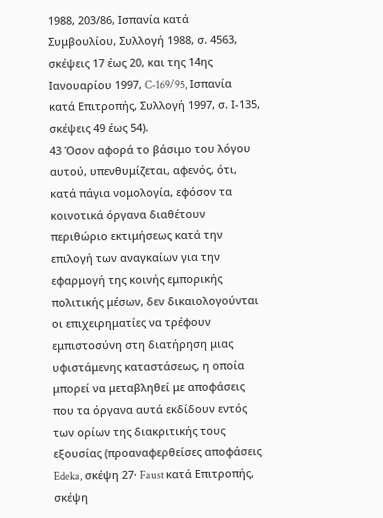1988, 203/86, Ισπανία κατά Συμβουλίου, Συλλογή 1988, σ. 4563, σκέψεις 17 έως 20, και της 14ης Ιανουαρίου 1997, C-169/95, Ισπανία κατά Επιτροπής, Συλλογή 1997, σ. Ι-135, σκέψεις 49 έως 54).
43 Όσον αφορά το βάσιμο του λόγου αυτού, υπενθυμίζεται, αφενός, ότι, κατά πάγια νομολογία, εφόσον τα κοινοτικά όργανα διαθέτουν περιθώριο εκτιμήσεως κατά την επιλογή των αναγκαίων για την εφαρμογή της κοινής εμπορικής πολιτικής μέσων, δεν δικαιολογούνται οι επιχειρηματίες να τρέφουν εμπιστοσύνη στη διατήρηση μιας υφιστάμενης καταστάσεως, η οποία μπορεί να μεταβληθεί με αποφάσεις που τα όργανα αυτά εκδίδουν εντός των ορίων της διακριτικής τους εξουσίας (προαναφερθείσες αποφάσεις Edeka, σκέψη 27· Faust κατά Επιτροπής, σκέψη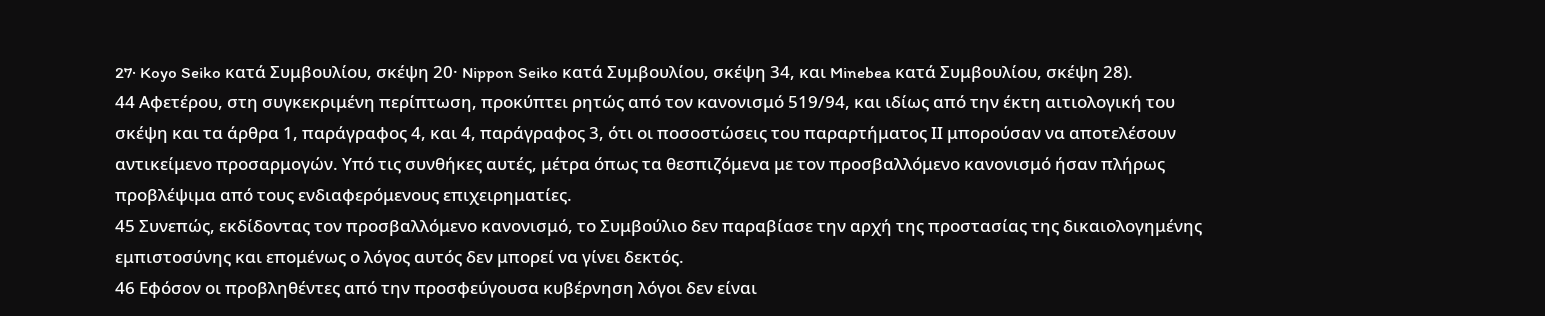27· Koyo Seiko κατά Συμβουλίου, σκέψη 20· Nippon Seiko κατά Συμβουλίου, σκέψη 34, και Minebea κατά Συμβουλίου, σκέψη 28).
44 Αφετέρου, στη συγκεκριμένη περίπτωση, προκύπτει ρητώς από τον κανονισμό 519/94, και ιδίως από την έκτη αιτιολογική του σκέψη και τα άρθρα 1, παράγραφος 4, και 4, παράγραφος 3, ότι οι ποσοστώσεις του παραρτήματος ΙΙ μπορούσαν να αποτελέσουν αντικείμενο προσαρμογών. Υπό τις συνθήκες αυτές, μέτρα όπως τα θεσπιζόμενα με τον προσβαλλόμενο κανονισμό ήσαν πλήρως προβλέψιμα από τους ενδιαφερόμενους επιχειρηματίες.
45 Συνεπώς, εκδίδοντας τον προσβαλλόμενο κανονισμό, το Συμβούλιο δεν παραβίασε την αρχή της προστασίας της δικαιολογημένης εμπιστοσύνης και επομένως ο λόγος αυτός δεν μπορεί να γίνει δεκτός.
46 Εφόσον οι προβληθέντες από την προσφεύγουσα κυβέρνηση λόγοι δεν είναι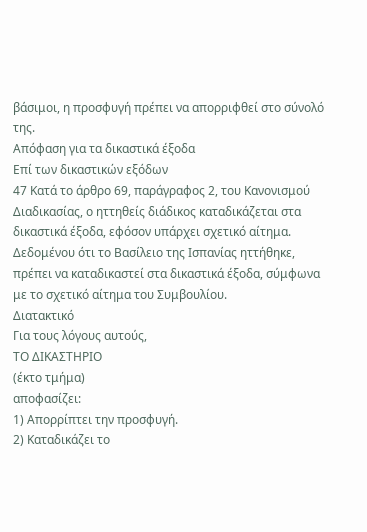βάσιμοι, η προσφυγή πρέπει να απορριφθεί στο σύνολό της.
Απόφαση για τα δικαστικά έξοδα
Επί των δικαστικών εξόδων
47 Κατά το άρθρο 69, παράγραφος 2, του Κανονισμού Διαδικασίας, ο ηττηθείς διάδικος καταδικάζεται στα δικαστικά έξοδα, εφόσον υπάρχει σχετικό αίτημα. Δεδομένου ότι το Βασίλειο της Ισπανίας ηττήθηκε, πρέπει να καταδικαστεί στα δικαστικά έξοδα, σύμφωνα με το σχετικό αίτημα του Συμβουλίου.
Διατακτικό
Για τους λόγους αυτούς,
ΤΟ ΔΙΚΑΣΤΗΡΙΟ
(έκτο τμήμα)
αποφασίζει:
1) Απορρίπτει την προσφυγή.
2) Καταδικάζει το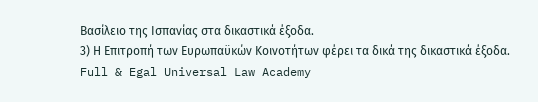Βασίλειο της Ισπανίας στα δικαστικά έξοδα.
3) Η Επιτροπή των Ευρωπαϋκών Κοινοτήτων φέρει τα δικά της δικαστικά έξοδα.
Full & Egal Universal Law Academy